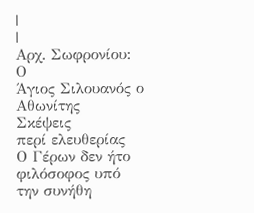|
|
Αρχ. Σωφρονίου: Ο
Άγιος Σιλουανός ο Αθωνίτης
Σκέψεις
περί ελευθερίας
Ο Γέρων δεν ήτο φιλόσοφος υπό την συνήθη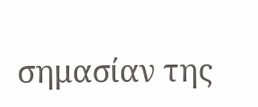σημασίαν της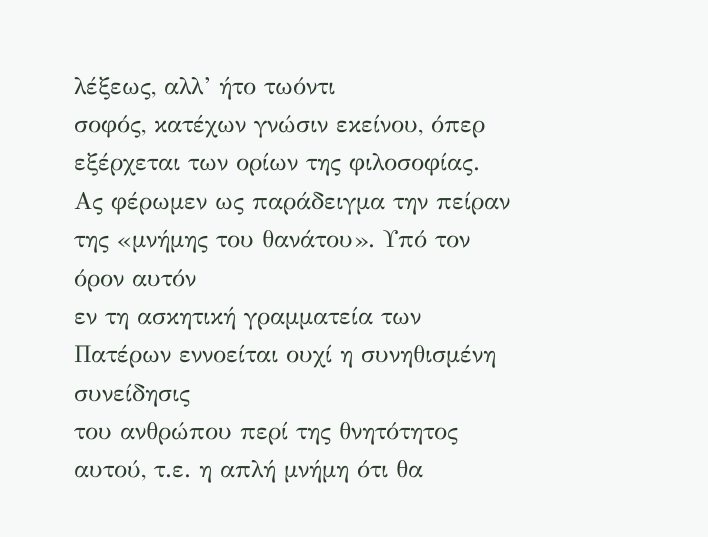λέξεως, αλλ’ ήτο τωόντι
σοφός, κατέχων γνώσιν εκείνου, όπερ εξέρχεται των ορίων της φιλοσοφίας.
Ας φέρωμεν ως παράδειγμα την πείραν της «μνήμης του θανάτου». Υπό τον όρον αυτόν
εν τη ασκητική γραμματεία των Πατέρων εννοείται ουχί η συνηθισμένη συνείδησις
του ανθρώπου περί της θνητότητος αυτού, τ.ε. η απλή μνήμη ότι θα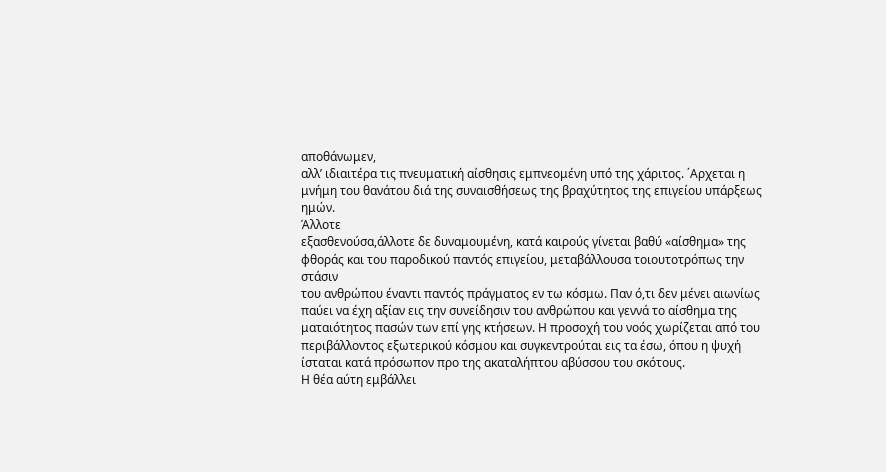αποθάνωμεν,
αλλ’ ιδιαιτέρα τις πνευματική αίσθησις εμπνεομένη υπό της χάριτος. ΄Αρχεται η
μνήμη του θανάτου διά της συναισθήσεως της βραχύτητος της επιγείου υπάρξεως
ημών.
Άλλοτε
εξασθενούσα,άλλοτε δε δυναμουμένη, κατά καιρούς γίνεται βαθύ «αίσθημα» της
φθοράς και του παροδικού παντός επιγείου, μεταβάλλουσα τοιουτοτρόπως την στάσιν
του ανθρώπου έναντι παντός πράγματος εν τω κόσμω. Παν ό,τι δεν μένει αιωνίως
παύει να έχη αξίαν εις την συνείδησιν του ανθρώπου και γεννά το αίσθημα της
ματαιότητος πασών των επί γης κτήσεων. Η προσοχή του νοός χωρίζεται από του
περιβάλλοντος εξωτερικού κόσμου και συγκεντρούται εις τα έσω, όπου η ψυχή
ίσταται κατά πρόσωπον προ της ακαταλήπτου αβύσσου του σκότους.
Η θέα αύτη εμβάλλει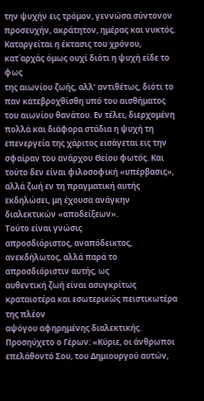την ψυχήν εις τρόμον, γεννώσα σύντονον προσευχήν, ακράτητον, ημέρας και νυκτός.
Καταργείται η έκτασις του χρόνου, κατ΄αρχάς όμως ουχί διότι η ψυχή είδε το φως
της αιωνίου ζωής, αλλ’ αντιθέτως, διότι το παν κατεβροχθίσθη υπό του αισθήματος
του αιωνίου θανάτου. Εν τέλει, διερχομένη πολλά και διάφορα στάδια η ψυχή τη
επενεργεία της χάριτος εισάγεται εις την σφαίραν του ανάρχου Θείου φωτός. Και
τούτο δεν είναι φιλοσοφική «υπέρβασις», αλλά ζωή εν τη πραγματική αυτής
εκδηλώσει, μη έχουσα ανάγκην διαλεκτικών «αποδείξεων».
Τούτο είναι γνώσις
απροσδιόριστος, αναπόδεικτος, ανεκδήλωτος, αλλά παρά το απροσδιόριστιν αυτής, ως
αυθεντική ζωή είναι ασυγκρίτως κραταιοτέρα και εσωτερικώς πειστικωτέρα της πλέον
αψόγου αφηρημένης διαλεκτικής.
Προσηύχετο ο Γέρων: «Κύριε, οι άνθρωποι επελάθοντό Σου, του Δημιουργού αυτών,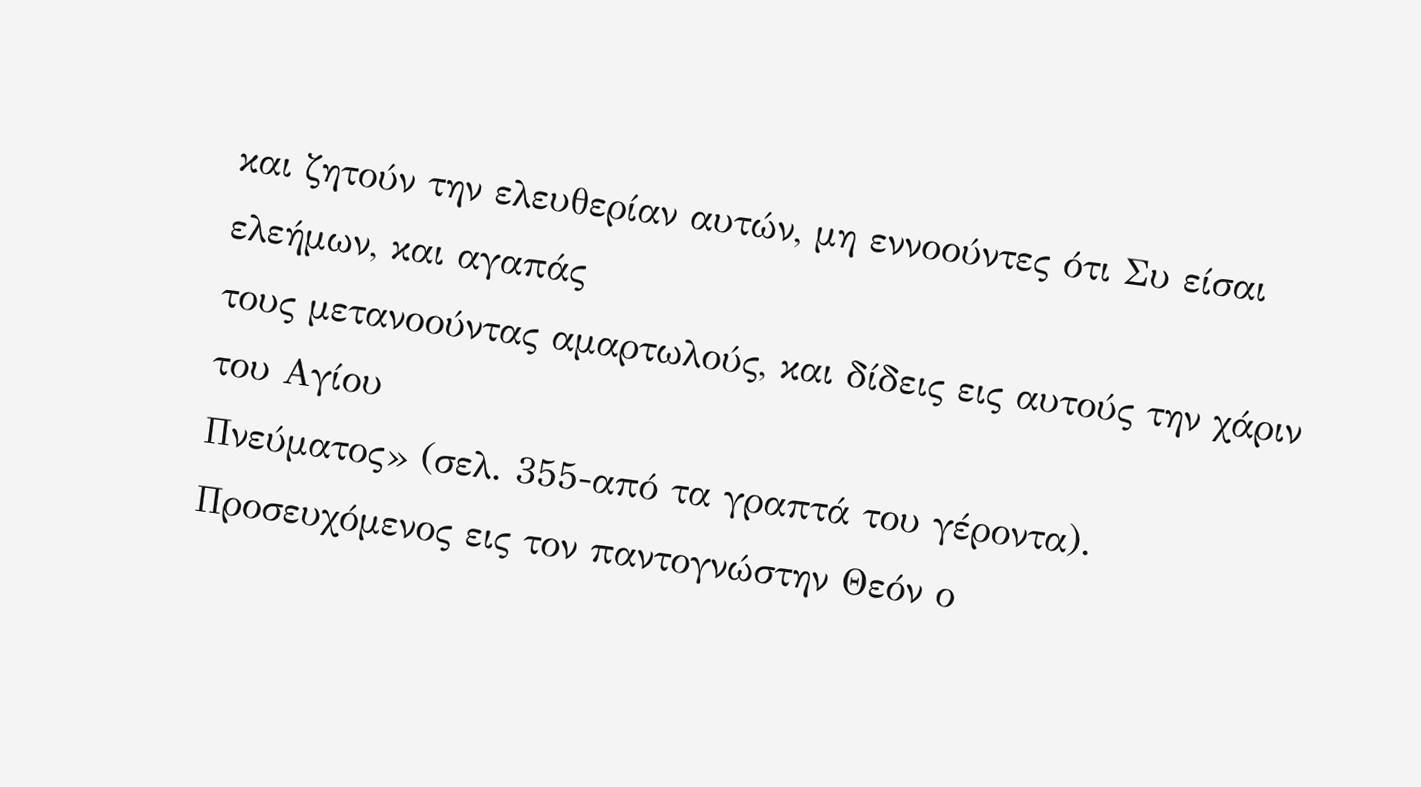και ζητούν την ελευθερίαν αυτών, μη εννοούντες ότι Συ είσαι ελεήμων, και αγαπάς
τους μετανοούντας αμαρτωλούς, και δίδεις εις αυτούς την χάριν του Αγίου
Πνεύματος» (σελ. 355-από τα γραπτά του γέροντα).
Προσευχόμενος εις τον παντογνώστην Θεόν ο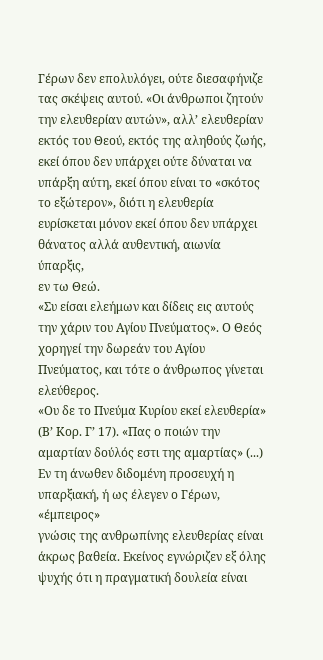Γέρων δεν επολυλόγει, ούτε διεσαφήνιζε
τας σκέψεις αυτού. «Οι άνθρωποι ζητούν την ελευθερίαν αυτών», αλλ’ ελευθερίαν
εκτός του Θεού, εκτός της αληθούς ζωής, εκεί όπου δεν υπάρχει ούτε δύναται να
υπάρξη αύτη, εκεί όπου είναι το «σκότος το εξώτερον», διότι η ελευθερία
ευρίσκεται μόνον εκεί όπου δεν υπάρχει θάνατος αλλά αυθεντική, αιωνία ύπαρξις,
εν τω Θεώ.
«Συ είσαι ελεήμων και δίδεις εις αυτούς την χάριν του Αγίου Πνεύματος». Ο Θεός
χορηγεί την δωρεάν του Αγίου Πνεύματος, και τότε ο άνθρωπος γίνεται ελεύθερος.
«Ου δε το Πνεύμα Κυρίου εκεί ελευθερία» (Β’ Κορ. Γ’ 17). «Πας ο ποιών την
αμαρτίαν δούλός εστι της αμαρτίας» (...)
Εν τη άνωθεν διδομένη προσευχή η υπαρξιακή, ή ως έλεγεν ο Γέρων, «έμπειρος»
γνώσις της ανθρωπίνης ελευθερίας είναι άκρως βαθεία. Εκείνος εγνώριζεν εξ όλης
ψυχής ότι η πραγματική δουλεία είναι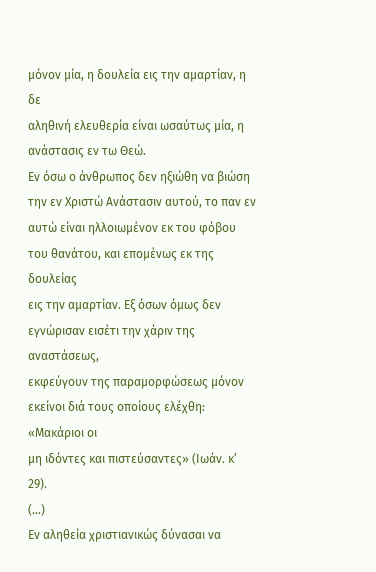μόνον μία, η δουλεία εις την αμαρτίαν, η δε
αληθινή ελευθερία είναι ωσαύτως μία, η ανάστασις εν τω Θεώ.
Εν όσω ο άνθρωπος δεν ηξιώθη να βιώση την εν Χριστώ Ανάστασιν αυτού, το παν εν
αυτώ είναι ηλλοιωμένον εκ του φόβου του θανάτου, και επομένως εκ της δουλείας
εις την αμαρτίαν. Εξ όσων όμως δεν εγνώρισαν εισέτι την χάριν της αναστάσεως,
εκφεύγουν της παραμορφώσεως μόνον εκείνοι διά τους οποίους ελέχθη: «Μακάριοι οι
μη ιδόντες και πιστεύσαντες» (Ιωάν. κ’ 29).
(...)
Εν αληθεία χριστιανικώς δύνασαι να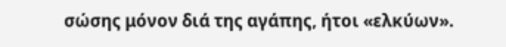σώσης μόνον διά της αγάπης, ήτοι «ελκύων».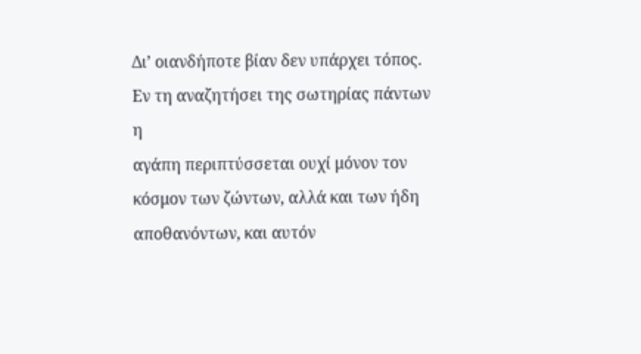Δι’ οιανδήποτε βίαν δεν υπάρχει τόπος. Εν τη αναζητήσει της σωτηρίας πάντων η
αγάπη περιπτύσσεται ουχί μόνον τον κόσμον των ζώντων, αλλά και των ήδη
αποθανόντων, και αυτόν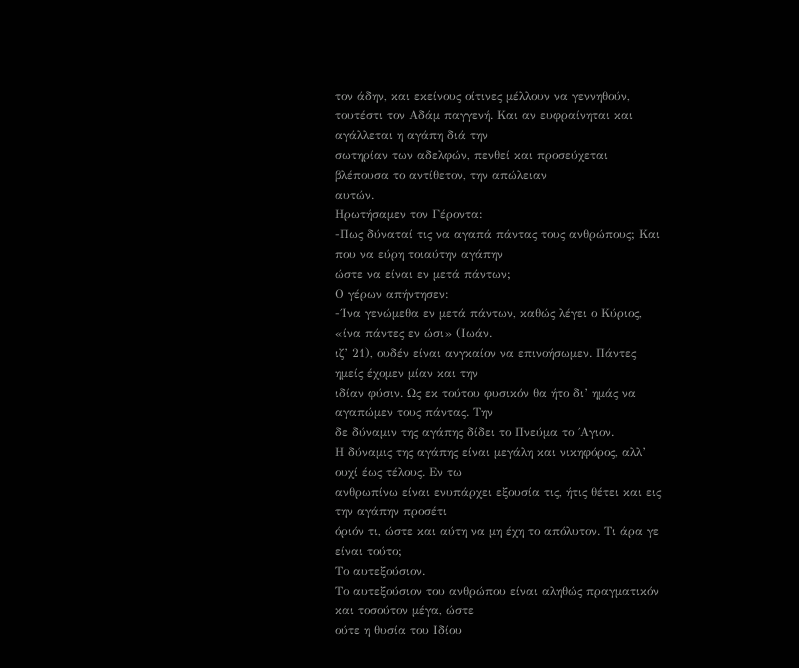τον άδην, και εκείνους οίτινες μέλλουν να γεννηθούν,
τουτέστι τον Αδάμ παγγενή. Και αν ευφραίνηται και αγάλλεται η αγάπη διά την
σωτηρίαν των αδελφών, πενθεί και προσεύχεται βλέπουσα το αντίθετον, την απώλειαν
αυτών.
Ηρωτήσαμεν τον Γέροντα:
-Πως δύναταί τις να αγαπά πάντας τους ανθρώπους; Και που να εύρη τοιαύτην αγάπην
ώστε να είναι εν μετά πάντων;
Ο γέρων απήντησεν:
-΄Ινα γενώμεθα εν μετά πάντων, καθώς λέγει ο Κύριος, «ίνα πάντες εν ώσι» (Ιωάν.
ιζ’ 21), ουδέν είναι ανγκαίον να επινοήσωμεν. Πάντες ημείς έχομεν μίαν και την
ιδίαν φύσιν. Ως εκ τούτου φυσικόν θα ήτο δι’ ημάς να αγαπώμεν τους πάντας. Την
δε δύναμιν της αγάπης δίδει το Πνεύμα το ΄Αγιον.
Η δύναμις της αγάπης είναι μεγάλη και νικηφόρος, αλλ’ ουχί έως τέλους. Εν τω
ανθρωπίνω είναι ενυπάρχει εξουσία τις, ήτις θέτει και εις την αγάπην προσέτι
όριόν τι, ώστε και αύτη να μη έχη το απόλυτον. Τι άρα γε είναι τούτο;
Το αυτεξούσιον.
Το αυτεξούσιον του ανθρώπου είναι αληθώς πραγματικόν και τοσούτον μέγα, ώστε
ούτε η θυσία του Ιδίου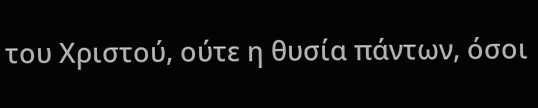του Χριστού, ούτε η θυσία πάντων, όσοι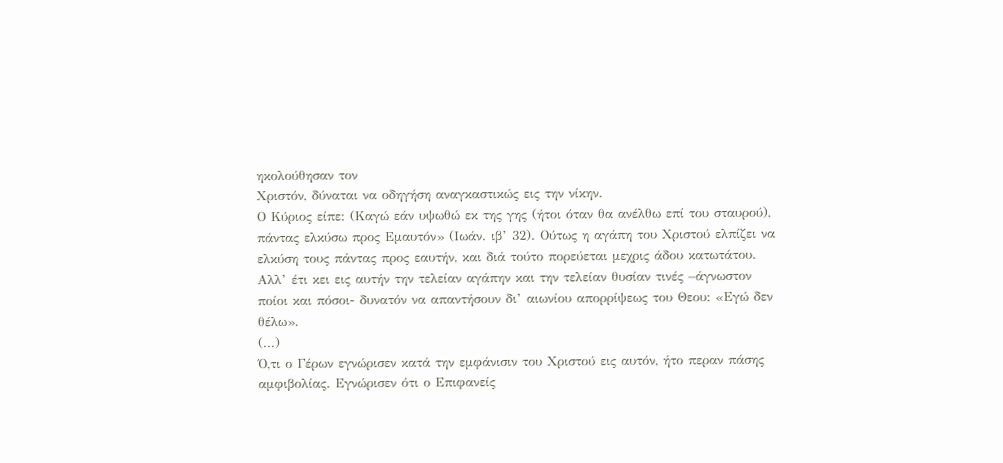ηκολούθησαν τον
Χριστόν, δύναται να οδηγήση αναγκαστικώς εις την νίκην.
Ο Κύριος είπε: (Καγώ εάν υψωθώ εκ της γης (ήτοι όταν θα ανέλθω επί του σταυρού),
πάντας ελκύσω προς Εμαυτόν» (Ιωάν. ιβ’ 32). Ούτως η αγάπη του Χριστού ελπίζει να
ελκύση τους πάντας προς εαυτήν, και διά τούτο πορεύεται μεχρις άδου κατωτάτου.
Αλλ’ έτι κει εις αυτήν την τελείαν αγάπην και την τελείαν θυσίαν τινές –άγνωστον
ποίοι και πόσοι- δυνατόν να απαντήσουν δι’ αιωνίου απορρίψεως του Θεου: «Εγώ δεν
θέλω».
(...)
Ό,τι ο Γέρων εγνώρισεν κατά την εμφάνισιν του Χριστού εις αυτόν, ήτο περαν πάσης
αμφιβολίας. Εγνώρισεν ότι ο Επιφανείς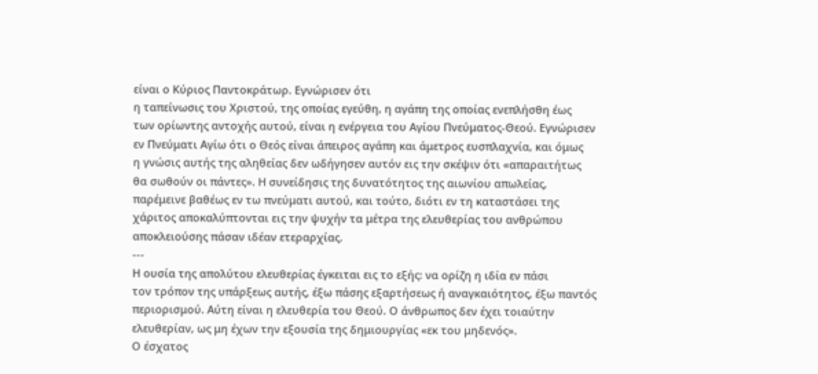είναι ο Κύριος Παντοκράτωρ. Εγνώρισεν ότι
η ταπείνωσις του Χριστού, της οποίας εγεύθη, η αγάπη της οποίας ενεπλήσθη έως
των ορίωντης αντοχής αυτού, είναι η ενέργεια του Αγίου Πνεύματος-Θεού. Εγνώρισεν
εν Πνεύματι Αγίω ότι ο Θεός είναι άπειρος αγάπη και άμετρος ευσπλαχνία, και όμως
η γνώσις αυτής της αληθείας δεν ωδήγησεν αυτόν εις την σκέψιν ότι «απαραιτήτως
θα σωθούν οι πάντες». Η συνείδησις της δυνατότητος της αιωνίου απωλείας,
παρέμεινε βαθέως εν τω πνεύματι αυτού, και τούτο, διότι εν τη καταστάσει της
χάριτος αποκαλύπτονται εις την ψυχήν τα μέτρα της ελευθερίας του ανθρώπου
αποκλειούσης πάσαν ιδέαν ετεραρχίας.
---
Η ουσία της απολύτου ελευθερίας έγκειται εις το εξής: να ορίζη η ιδία εν πάσι
τον τρόπον της υπάρξεως αυτής, έξω πάσης εξαρτήσεως ή αναγκαιότητος, έξω παντός
περιορισμού. Αύτη είναι η ελευθερία του Θεού. Ο άνθρωπος δεν έχει τοιαύτην
ελευθερίαν, ως μη έχων την εξουσία της δημιουργίας «εκ του μηδενός».
Ο έσχατος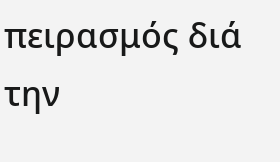πειρασμός διά την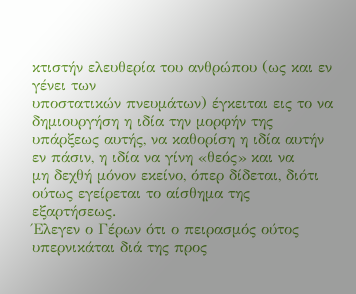κτιστήν ελευθερία του ανθρώπου (ως και εν γένει των
υποστατικών πνευμάτων) έγκειται εις το να δημιουργήση η ιδία την μορφήν της
υπάρξεως αυτής, να καθορίση η ιδία αυτήν εν πάσιν, η ιδία να γίνη «θεός» και να
μη δεχθή μόνον εκείνο, όπερ δίδεται, διότι ούτως εγείρεται το αίσθημα της
εξαρτήσεως.
Έλεγεν ο Γέρων ότι ο πειρασμός ούτος υπερνικάται διά της προς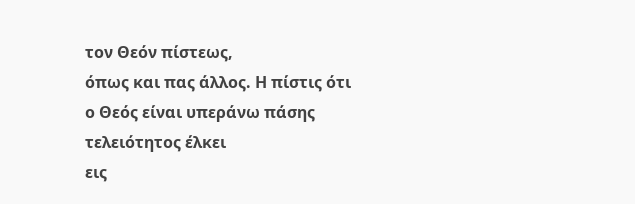τον Θεόν πίστεως,
όπως και πας άλλος. Η πίστις ότι ο Θεός είναι υπεράνω πάσης τελειότητος έλκει
εις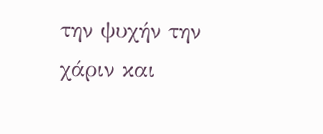την ψυχήν την χάριν και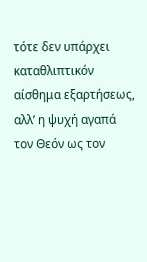τότε δεν υπάρχει καταθλιπτικόν αίσθημα εξαρτήσεως,
αλλ’ η ψυχή αγαπά τον Θεόν ως τον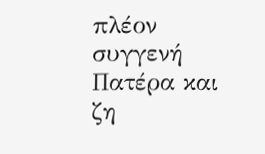πλέον συγγενή Πατέρα και ζη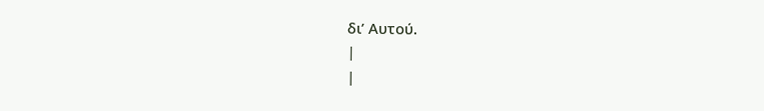δι’ Αυτού.
|
|